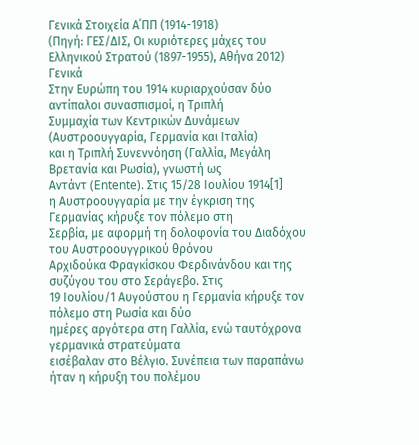Γενικά Στοιχεία Α΄ΠΠ (1914-1918)
(Πηγή: ΓΕΣ/ΔΙΣ, Οι κυριότερες μάχες του Ελληνικού Στρατού (1897-1955), Αθήνα 2012)
Γενικά
Στην Ευρώπη του 1914 κυριαρχούσαν δύο αντίπαλοι συνασπισμοί, η Τριπλή
Συμμαχία των Κεντρικών Δυνάμεων (Αυστροουγγαρία, Γερμανία και Ιταλία)
και η Τριπλή Συνεννόηση (Γαλλία, Μεγάλη Βρετανία και Ρωσία), γνωστή ως
Αντάντ (Entente). Στις 15/28 Ιουλίου 1914[1]
η Αυστροουγγαρία με την έγκριση της Γερμανίας κήρυξε τον πόλεμο στη
Σερβία, με αφορμή τη δολοφονία του Διαδόχου του Αυστροουγγρικού θρόνου
Αρχιδούκα Φραγκίσκου Φερδινάνδου και της συζύγου του στο Σεράγεβο. Στις
19 Ιουλίου/1 Αυγούστου η Γερμανία κήρυξε τον πόλεμο στη Ρωσία και δύο
ημέρες αργότερα στη Γαλλία, ενώ ταυτόχρονα γερμανικά στρατεύματα
εισέβαλαν στο Βέλγιο. Συνέπεια των παραπάνω ήταν η κήρυξη του πολέμου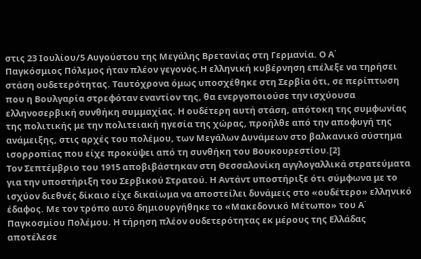στις 23 Ιουλίου/5 Αυγούστου της Μεγάλης Βρετανίας στη Γερμανία. Ο Α΄
Παγκόσμιος Πόλεμος ήταν πλέον γεγονός.Η ελληνική κυβέρνηση επέλεξε να τηρήσει στάση ουδετερότητας. Ταυτόχρονα όμως υποσχέθηκε στη Σερβία ότι, σε περίπτωση που η Βουλγαρία στρεφόταν εναντίον της, θα ενεργοποιούσε την ισχύουσα ελληνοσερβική συνθήκη συμμαχίας. Η ουδέτερη αυτή στάση, απότοκη της συμφωνίας της πολιτικής με την πολιτειακή ηγεσία της χώρας, προήλθε από την αποφυγή της ανάμειξης, στις αρχές του πολέμου, των Μεγάλων Δυνάμεων στο βαλκανικό σύστημα ισορροπίας που είχε προκύψει από τη συνθήκη του Βουκουρεστίου.[2]
Τον Σεπτέμβριο του 1915 αποβιβάστηκαν στη Θεσσαλονίκη αγγλογαλλικά στρατεύματα για την υποστήριξη του Σερβικού Στρατού. Η Αντάντ υποστήριξε ότι σύμφωνα με το ισχύον διεθνές δίκαιο είχε δικαίωμα να αποστείλει δυνάμεις στο «ουδέτερο» ελληνικό έδαφος. Με τον τρόπο αυτό δημιουργήθηκε το «Μακεδονικό Μέτωπο» του Α΄ Παγκοσμίου Πολέμου. Η τήρηση πλέον ουδετερότητας εκ μέρους της Ελλάδας αποτέλεσε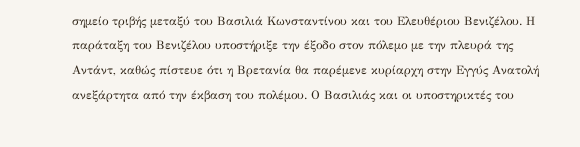σημείο τριβής μεταξύ του Βασιλιά Κωνσταντίνου και του Ελευθέριου Βενιζέλου. Η παράταξη του Βενιζέλου υποστήριξε την έξοδο στον πόλεμο με την πλευρά της Αντάντ, καθώς πίστευε ότι η Βρετανία θα παρέμενε κυρίαρχη στην Εγγύς Ανατολή ανεξάρτητα από την έκβαση του πολέμου. Ο Βασιλιάς και οι υποστηρικτές του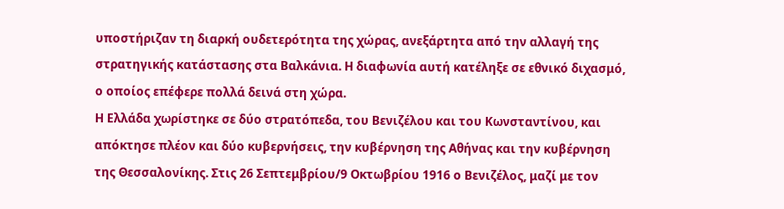υποστήριζαν τη διαρκή ουδετερότητα της χώρας, ανεξάρτητα από την αλλαγή της στρατηγικής κατάστασης στα Βαλκάνια. Η διαφωνία αυτή κατέληξε σε εθνικό διχασμό, ο οποίος επέφερε πολλά δεινά στη χώρα.
Η Ελλάδα χωρίστηκε σε δύο στρατόπεδα, του Βενιζέλου και του Κωνσταντίνου, και απόκτησε πλέον και δύο κυβερνήσεις, την κυβέρνηση της Αθήνας και την κυβέρνηση της Θεσσαλονίκης. Στις 26 Σεπτεμβρίου/9 Οκτωβρίου 1916 ο Βενιζέλος, μαζί με τον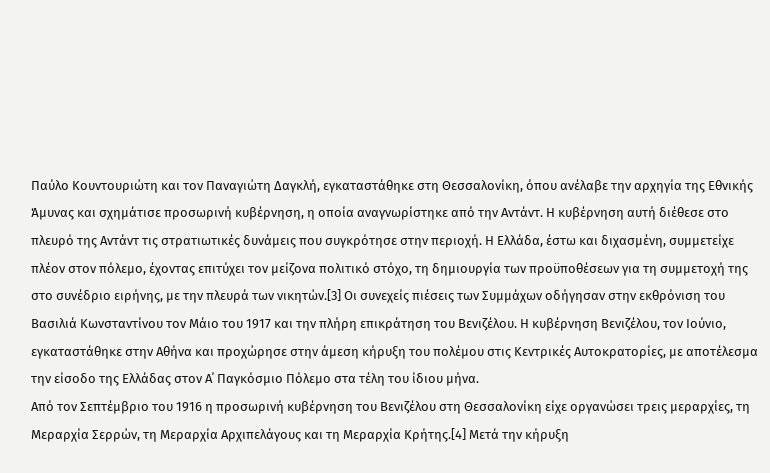Παύλο Κουντουριώτη και τον Παναγιώτη Δαγκλή, εγκαταστάθηκε στη Θεσσαλονίκη, όπου ανέλαβε την αρχηγία της Εθνικής Άμυνας και σχημάτισε προσωρινή κυβέρνηση, η οποία αναγνωρίστηκε από την Αντάντ. Η κυβέρνηση αυτή διέθεσε στο πλευρό της Αντάντ τις στρατιωτικές δυνάμεις που συγκρότησε στην περιοχή. Η Ελλάδα, έστω και διχασμένη, συμμετείχε πλέον στον πόλεμο, έχοντας επιτύχει τον μείζονα πολιτικό στόχο, τη δημιουργία των προϋποθέσεων για τη συμμετοχή της στο συνέδριο ειρήνης, με την πλευρά των νικητών.[3] Οι συνεχείς πιέσεις των Συμμάχων οδήγησαν στην εκθρόνιση του Βασιλιά Κωνσταντίνου τον Μάιο του 1917 και την πλήρη επικράτηση του Βενιζέλου. Η κυβέρνηση Βενιζέλου, τον Ιούνιο, εγκαταστάθηκε στην Αθήνα και προχώρησε στην άμεση κήρυξη του πολέμου στις Κεντρικές Αυτοκρατορίες, με αποτέλεσμα την είσοδο της Ελλάδας στον Α΄ Παγκόσμιο Πόλεμο στα τέλη του ίδιου μήνα.
Από τον Σεπτέμβριο του 1916 η προσωρινή κυβέρνηση του Βενιζέλου στη Θεσσαλονίκη είχε οργανώσει τρεις μεραρχίες, τη Μεραρχία Σερρών, τη Μεραρχία Αρχιπελάγους και τη Μεραρχία Κρήτης.[4] Μετά την κήρυξη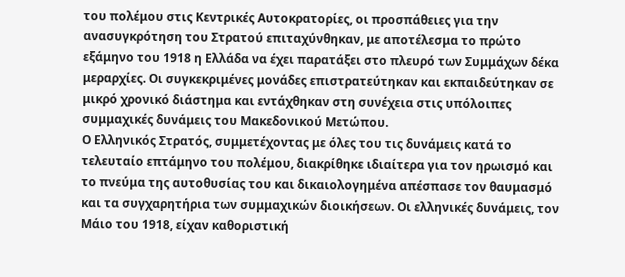του πολέμου στις Κεντρικές Αυτοκρατορίες, οι προσπάθειες για την ανασυγκρότηση του Στρατού επιταχύνθηκαν, με αποτέλεσμα το πρώτο εξάμηνο του 1918 η Ελλάδα να έχει παρατάξει στο πλευρό των Συμμάχων δέκα μεραρχίες. Οι συγκεκριμένες μονάδες επιστρατεύτηκαν και εκπαιδεύτηκαν σε μικρό χρονικό διάστημα και εντάχθηκαν στη συνέχεια στις υπόλοιπες συμμαχικές δυνάμεις του Μακεδονικού Μετώπου.
Ο Ελληνικός Στρατός, συμμετέχοντας με όλες του τις δυνάμεις κατά το τελευταίο επτάμηνο του πολέμου, διακρίθηκε ιδιαίτερα για τον ηρωισμό και το πνεύμα της αυτοθυσίας του και δικαιολογημένα απέσπασε τον θαυμασμό και τα συγχαρητήρια των συμμαχικών διοικήσεων. Οι ελληνικές δυνάμεις, τον Μάιο του 1918, είχαν καθοριστική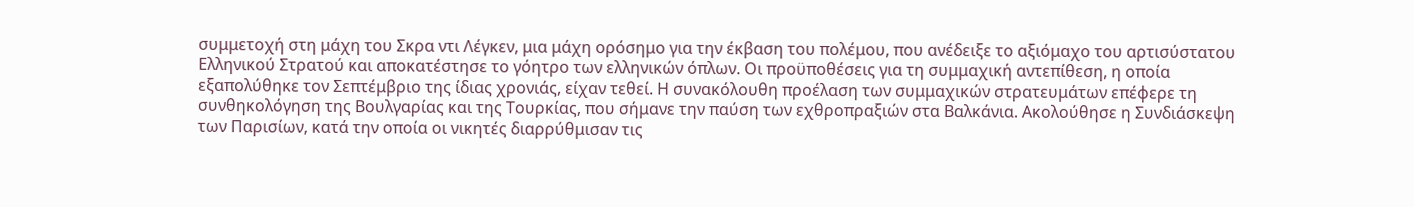συμμετοχή στη μάχη του Σκρα ντι Λέγκεν, μια μάχη ορόσημο για την έκβαση του πολέμου, που ανέδειξε το αξιόμαχο του αρτισύστατου Ελληνικού Στρατού και αποκατέστησε το γόητρο των ελληνικών όπλων. Οι προϋποθέσεις για τη συμμαχική αντεπίθεση, η οποία εξαπολύθηκε τον Σεπτέμβριο της ίδιας χρονιάς, είχαν τεθεί. Η συνακόλουθη προέλαση των συμμαχικών στρατευμάτων επέφερε τη συνθηκολόγηση της Βουλγαρίας και της Τουρκίας, που σήμανε την παύση των εχθροπραξιών στα Βαλκάνια. Ακολούθησε η Συνδιάσκεψη των Παρισίων, κατά την οποία οι νικητές διαρρύθμισαν τις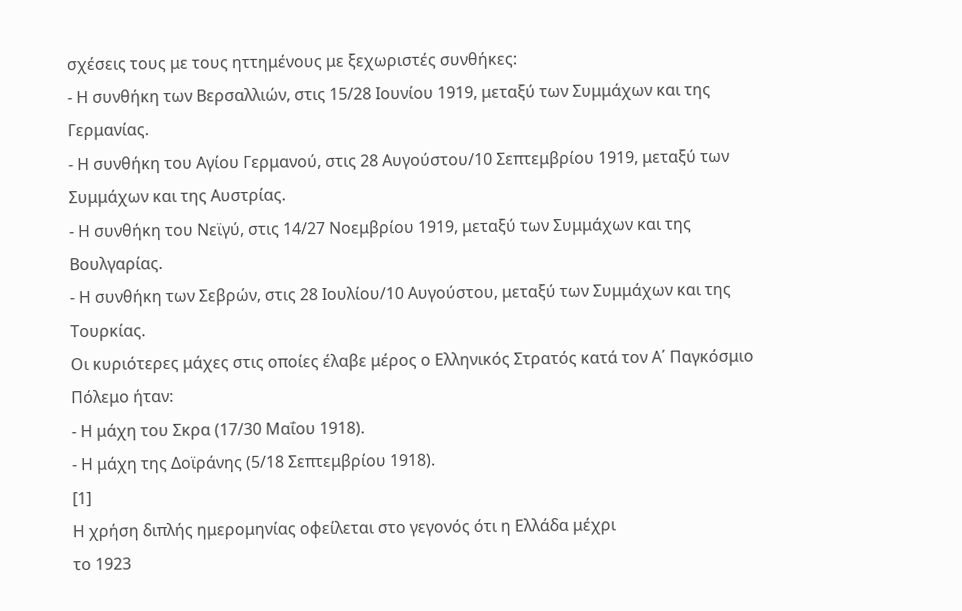σχέσεις τους με τους ηττημένους με ξεχωριστές συνθήκες:
- Η συνθήκη των Βερσαλλιών, στις 15/28 Ιουνίου 1919, μεταξύ των Συμμάχων και της Γερμανίας.
- Η συνθήκη του Αγίου Γερμανού, στις 28 Αυγούστου/10 Σεπτεμβρίου 1919, μεταξύ των Συμμάχων και της Αυστρίας.
- Η συνθήκη του Νεϊγύ, στις 14/27 Νοεμβρίου 1919, μεταξύ των Συμμάχων και της Βουλγαρίας.
- Η συνθήκη των Σεβρών, στις 28 Ιουλίου/10 Αυγούστου, μεταξύ των Συμμάχων και της Τουρκίας.
Οι κυριότερες μάχες στις οποίες έλαβε μέρος ο Ελληνικός Στρατός κατά τον Α΄ Παγκόσμιο Πόλεμο ήταν:
- Η μάχη του Σκρα (17/30 Μαΐου 1918).
- Η μάχη της Δοϊράνης (5/18 Σεπτεμβρίου 1918).
[1]
Η χρήση διπλής ημερομηνίας οφείλεται στο γεγονός ότι η Ελλάδα μέχρι
το 1923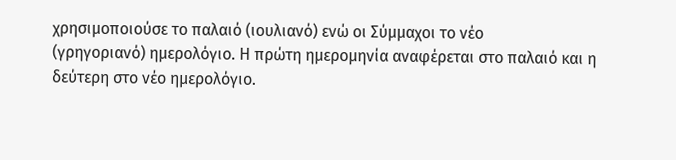χρησιμοποιούσε το παλαιό (ιουλιανό) ενώ οι Σύμμαχοι το νέο
(γρηγοριανό) ημερολόγιο. Η πρώτη ημερομηνία αναφέρεται στο παλαιό και η
δεύτερη στο νέο ημερολόγιο.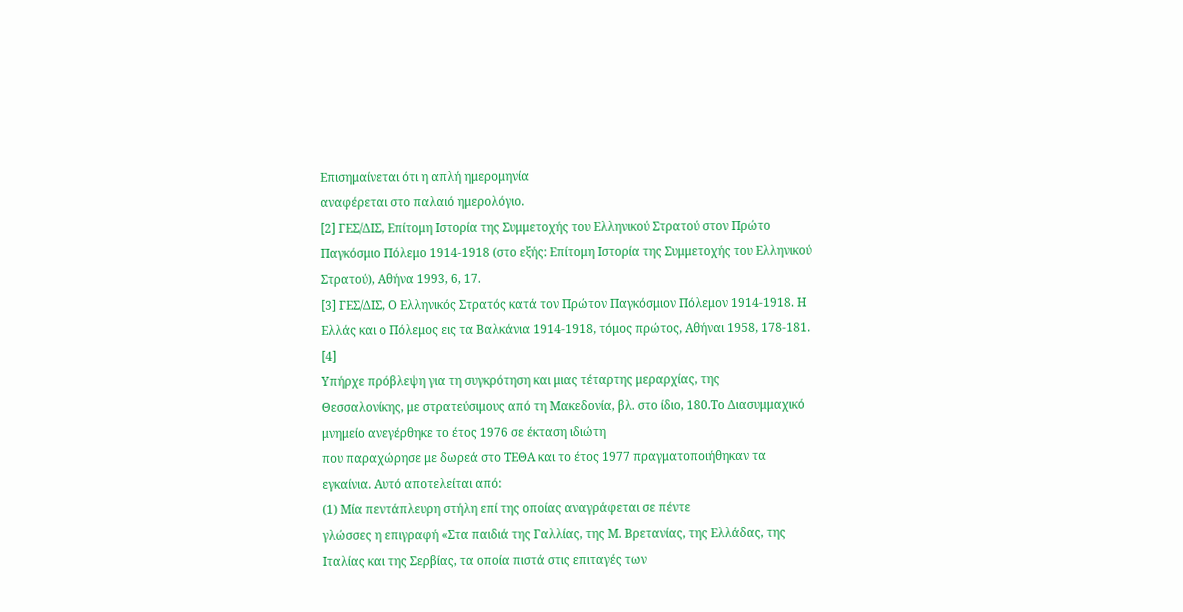Επισημαίνεται ότι η απλή ημερομηνία
αναφέρεται στο παλαιό ημερολόγιο.
[2] ΓΕΣ/ΔΙΣ, Επίτομη Ιστορία της Συμμετοχής του Ελληνικού Στρατού στον Πρώτο Παγκόσμιο Πόλεμο 1914-1918 (στο εξής: Επίτομη Ιστορία της Συμμετοχής του Ελληνικού Στρατού), Αθήνα 1993, 6, 17.
[3] ΓΕΣ/ΔΙΣ, Ο Ελληνικός Στρατός κατά τον Πρώτον Παγκόσμιον Πόλεμον 1914-1918. Η Ελλάς και ο Πόλεμος εις τα Βαλκάνια 1914-1918, τόμος πρώτος, Αθήναι 1958, 178-181.
[4]
Υπήρχε πρόβλεψη για τη συγκρότηση και μιας τέταρτης μεραρχίας, της
Θεσσαλονίκης, με στρατεύσιμους από τη Μακεδονία, βλ. στο ίδιο, 180.Το Διασυμμαχικό μνημείο ανεγέρθηκε το έτος 1976 σε έκταση ιδιώτη
που παραχώρησε με δωρεά στο ΤΕΘΑ και το έτος 1977 πραγματοποιήθηκαν τα
εγκαίνια. Αυτό αποτελείται από:
(1) Μία πεντάπλευρη στήλη επί της οποίας αναγράφεται σε πέντε
γλώσσες η επιγραφή «Στα παιδιά της Γαλλίας, της Μ. Βρετανίας, της Ελλάδας, της
Ιταλίας και της Σερβίας, τα οποία πιστά στις επιταγές των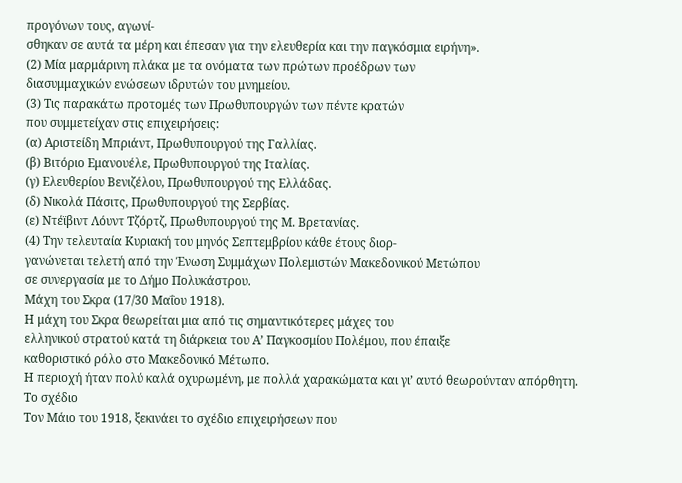προγόνων τους, αγωνί-
σθηκαν σε αυτά τα μέρη και έπεσαν για την ελευθερία και την παγκόσμια ειρήνη».
(2) Μία μαρμάρινη πλάκα με τα ονόματα των πρώτων προέδρων των
διασυμμαχικών ενώσεων ιδρυτών του μνημείου.
(3) Τις παρακάτω προτομές των Πρωθυπουργών των πέντε κρατών
που συμμετείχαν στις επιχειρήσεις:
(α) Αριστείδη Μπριάντ, Πρωθυπουργού της Γαλλίας.
(β) Βιτόριο Εμανουέλε, Πρωθυπουργού της Ιταλίας.
(γ) Ελευθερίου Βενιζέλου, Πρωθυπουργού της Ελλάδας.
(δ) Νικολά Πάσιτς, Πρωθυπουργού της Σερβίας.
(ε) Ντέϊβιντ Λόυντ Τζόρτζ, Πρωθυπουργού της Μ. Βρετανίας.
(4) Την τελευταία Κυριακή του μηνός Σεπτεμβρίου κάθε έτους διορ-
γανώνεται τελετή από την Ένωση Συμμάχων Πολεμιστών Μακεδονικού Μετώπου
σε συνεργασία με το Δήμο Πολυκάστρου.
Μάχη του Σκρα (17/30 Μαΐου 1918).
Η μάχη του Σκρα θεωρείται μια από τις σημαντικότερες μάχες του
ελληνικού στρατού κατά τη διάρκεια του Α’ Παγκοσμίου Πολέμου, που έπαιξε
καθοριστικό ρόλο στο Μακεδονικό Μέτωπο.
Η περιοχή ήταν πολύ καλά οχυρωμένη, με πολλά χαρακώματα και γι’ αυτό θεωρούνταν απόρθητη.
Το σχέδιο
Τον Μάιο του 1918, ξεκινάει το σχέδιο επιχειρήσεων που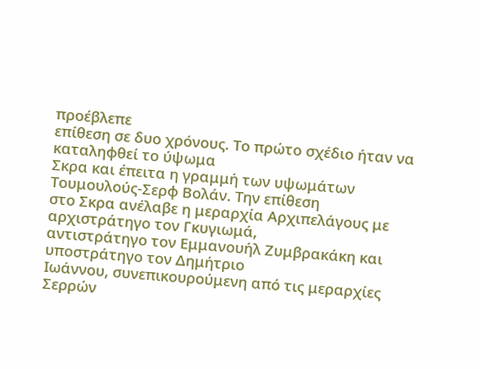προέβλεπε
επίθεση σε δυο χρόνους. Το πρώτο σχέδιο ήταν να καταληφθεί το ύψωμα
Σκρα και έπειτα η γραμμή των υψωμάτων Τουμουλούς-Σερφ Βολάν. Την επίθεση
στο Σκρα ανέλαβε η μεραρχία Αρχιπελάγους με αρχιστράτηγο τον Γκυγιωμά,
αντιστράτηγο τον Εμμανουήλ Ζυμβρακάκη και υποστράτηγο τον Δημήτριο
Ιωάννου, συνεπικουρούμενη από τις μεραρχίες Σερρών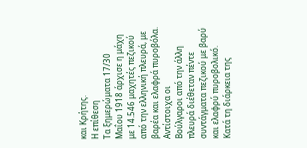και Κρήτης.
Η επίθεση
Τα ξημερώματα 17/30 Μαΐου 1918 άρχισε η μάχη με 14.546 μαχητές πεζικού
από την ελληνική πλευρά, με βαρέα και ελαφρά πυροβόλα. Αντίστοιχα οι
Βούλγαροι από την άλλη πλευρά διέθεταν πέντε συντάγματα πεζικού με βαρύ
και ελαφρύ πυροβολικό. Κατά τη διάρκεια της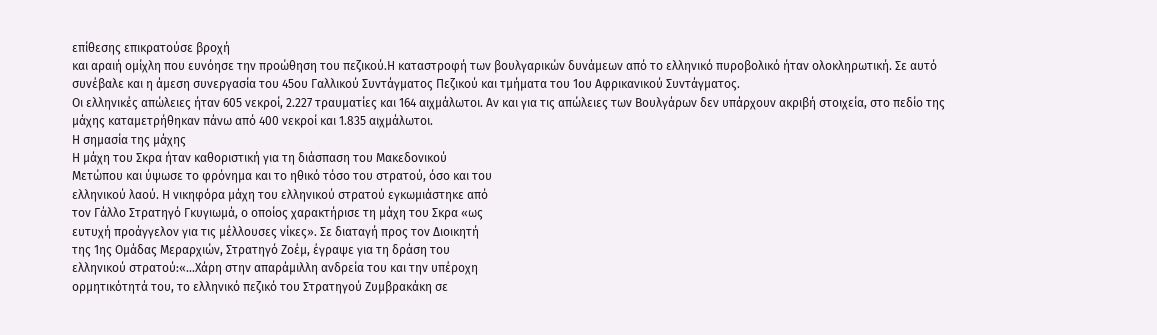επίθεσης επικρατούσε βροχή
και αραιή ομίχλη που ευνόησε την προώθηση του πεζικού.Η καταστροφή των βουλγαρικών δυνάμεων από το ελληνικό πυροβολικό ήταν ολοκληρωτική. Σε αυτό συνέβαλε και η άμεση συνεργασία του 45ου Γαλλικού Συντάγματος Πεζικού και τμήματα του 1ου Αφρικανικού Συντάγματος.
Οι ελληνικές απώλειες ήταν 605 νεκροί, 2.227 τραυματίες και 164 αιχμάλωτοι. Αν και για τις απώλειες των Βουλγάρων δεν υπάρχουν ακριβή στοιχεία, στο πεδίο της μάχης καταμετρήθηκαν πάνω από 400 νεκροί και 1.835 αιχμάλωτοι.
Η σημασία της μάχης
Η μάχη του Σκρα ήταν καθοριστική για τη διάσπαση του Μακεδονικού
Μετώπου και ύψωσε το φρόνημα και το ηθικό τόσο του στρατού, όσο και του
ελληνικού λαού. Η νικηφόρα μάχη του ελληνικού στρατού εγκωμιάστηκε από
τον Γάλλο Στρατηγό Γκυγιωμά, ο οποίος χαρακτήρισε τη μάχη του Σκρα «ως
ευτυχή προάγγελον για τις μέλλουσες νίκες». Σε διαταγή προς τον Διοικητή
της 1ης Ομάδας Μεραρχιών, Στρατηγό Ζοέμ, έγραψε για τη δράση του
ελληνικού στρατού:«...Χάρη στην απαράμιλλη ανδρεία του και την υπέροχη
ορμητικότητά του, το ελληνικό πεζικό του Στρατηγού Ζυμβρακάκη σε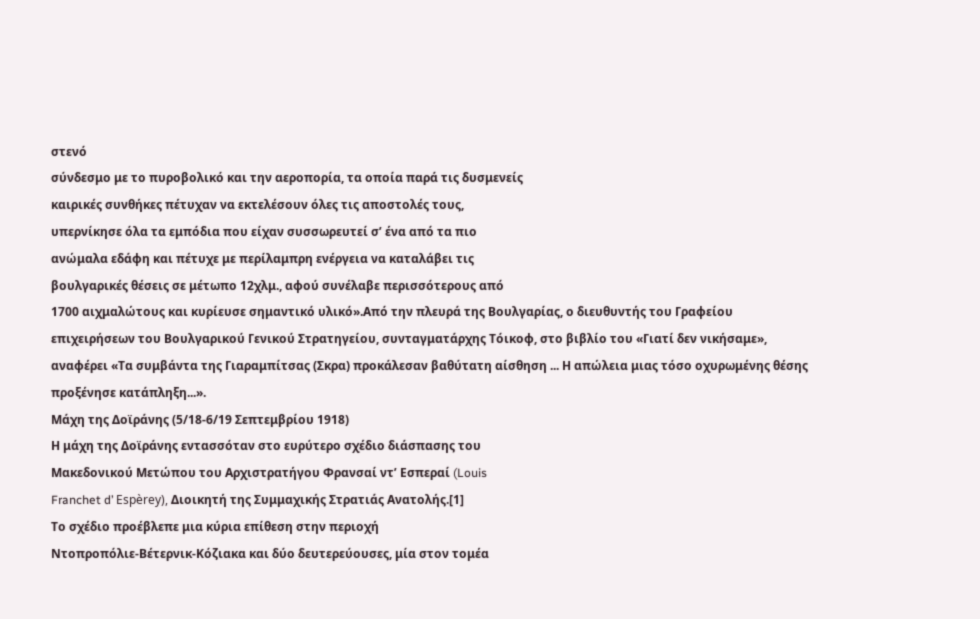στενό
σύνδεσμο με το πυροβολικό και την αεροπορία, τα οποία παρά τις δυσμενείς
καιρικές συνθήκες πέτυχαν να εκτελέσουν όλες τις αποστολές τους,
υπερνίκησε όλα τα εμπόδια που είχαν συσσωρευτεί σ’ ένα από τα πιο
ανώμαλα εδάφη και πέτυχε με περίλαμπρη ενέργεια να καταλάβει τις
βουλγαρικές θέσεις σε μέτωπο 12χλμ., αφού συνέλαβε περισσότερους από
1700 αιχμαλώτους και κυρίευσε σημαντικό υλικό».Από την πλευρά της Βουλγαρίας, ο διευθυντής του Γραφείου επιχειρήσεων του Βουλγαρικού Γενικού Στρατηγείου, συνταγματάρχης Τόικοφ, στο βιβλίο του «Γιατί δεν νικήσαμε», αναφέρει «Τα συμβάντα της Γιαραμπίτσας (Σκρα) προκάλεσαν βαθύτατη αίσθηση ... Η απώλεια μιας τόσο οχυρωμένης θέσης προξένησε κατάπληξη...».
Μάχη της Δοϊράνης (5/18-6/19 Σεπτεμβρίου 1918)
Η μάχη της Δοϊράνης εντασσόταν στο ευρύτερο σχέδιο διάσπασης του
Μακεδονικού Μετώπου του Αρχιστρατήγου Φρανσαί ντ’ Εσπεραί (Louis
Franchet d’ Espèrey), Διοικητή της Συμμαχικής Στρατιάς Ανατολής.[1]
Το σχέδιο προέβλεπε μια κύρια επίθεση στην περιοχή
Ντοπροπόλιε-Βέτερνικ-Κόζιακα και δύο δευτερεύουσες, μία στον τομέα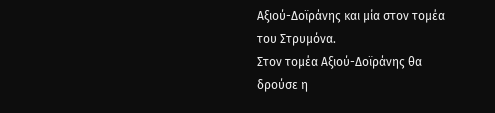Αξιού-Δοϊράνης και μία στον τομέα του Στρυμόνα.
Στον τομέα Αξιού-Δοϊράνης θα δρούσε η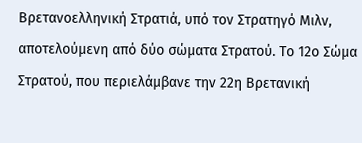Βρετανοελληνική Στρατιά, υπό τον Στρατηγό Μιλν, αποτελούμενη από δύο σώματα Στρατού. Το 12ο Σώμα Στρατού, που περιελάμβανε την 22η Βρετανική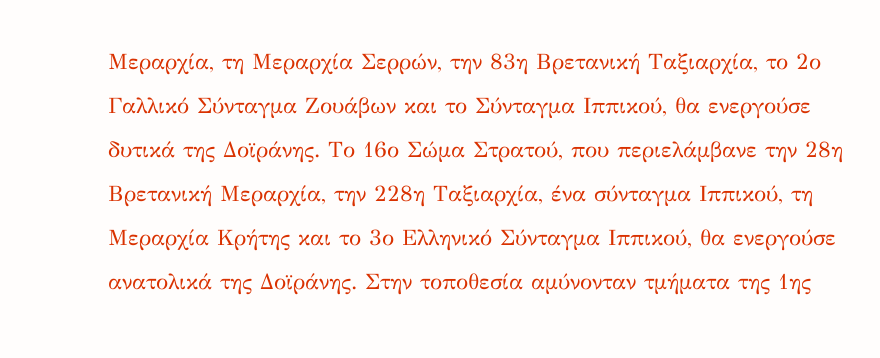Μεραρχία, τη Μεραρχία Σερρών, την 83η Βρετανική Ταξιαρχία, το 2ο Γαλλικό Σύνταγμα Ζουάβων και το Σύνταγμα Ιππικού, θα ενεργούσε δυτικά της Δοϊράνης. Το 16ο Σώμα Στρατού, που περιελάμβανε την 28η Βρετανική Μεραρχία, την 228η Ταξιαρχία, ένα σύνταγμα Ιππικού, τη Μεραρχία Κρήτης και το 3ο Ελληνικό Σύνταγμα Ιππικού, θα ενεργούσε ανατολικά της Δοϊράνης. Στην τοποθεσία αμύνονταν τμήματα της 1ης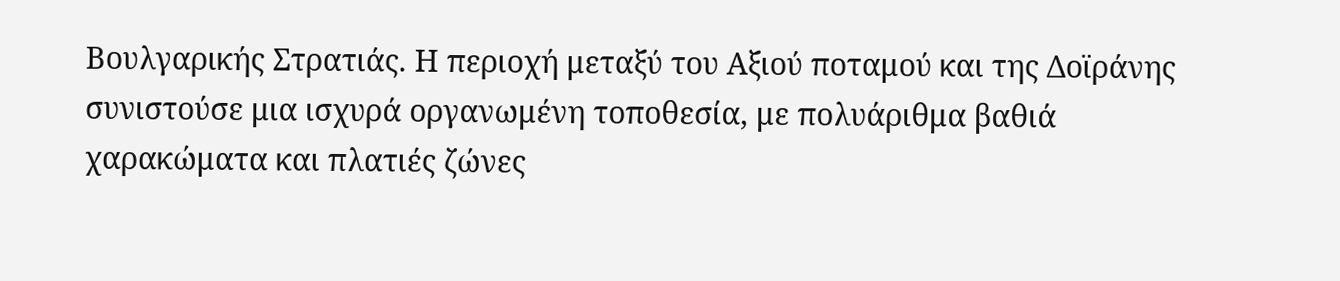Βουλγαρικής Στρατιάς. Η περιοχή μεταξύ του Αξιού ποταμού και της Δοϊράνης συνιστούσε μια ισχυρά οργανωμένη τοποθεσία, με πολυάριθμα βαθιά χαρακώματα και πλατιές ζώνες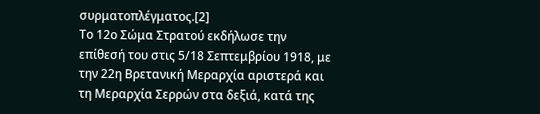συρματοπλέγματος.[2]
Το 12ο Σώμα Στρατού εκδήλωσε την επίθεσή του στις 5/18 Σεπτεμβρίου 1918, με την 22η Βρετανική Μεραρχία αριστερά και τη Μεραρχία Σερρών στα δεξιά, κατά της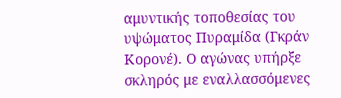αμυντικής τοποθεσίας του υψώματος Πυραμίδα (Γκράν Κορονέ). Ο αγώνας υπήρξε σκληρός με εναλλασσόμενες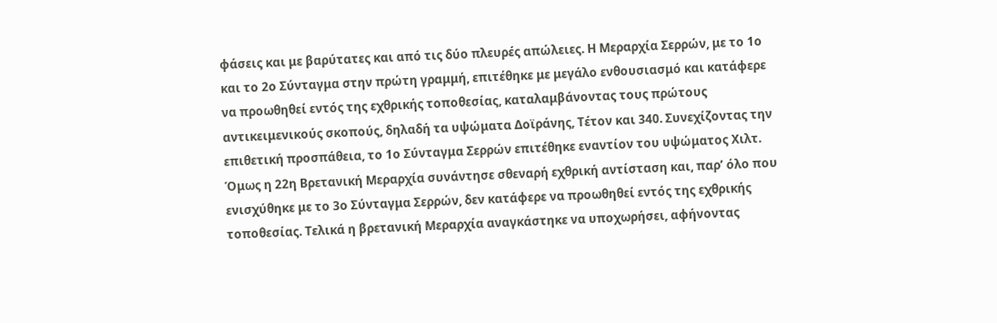φάσεις και με βαρύτατες και από τις δύο πλευρές απώλειες. Η Μεραρχία Σερρών, με το 1ο και το 2ο Σύνταγμα στην πρώτη γραμμή, επιτέθηκε με μεγάλο ενθουσιασμό και κατάφερε να προωθηθεί εντός της εχθρικής τοποθεσίας, καταλαμβάνοντας τους πρώτους αντικειμενικούς σκοπούς, δηλαδή τα υψώματα Δοϊράνης, Τέτον και 340. Συνεχίζοντας την επιθετική προσπάθεια, το 1ο Σύνταγμα Σερρών επιτέθηκε εναντίον του υψώματος Χιλτ. Όμως η 22η Βρετανική Μεραρχία συνάντησε σθεναρή εχθρική αντίσταση και, παρ’ όλο που ενισχύθηκε με το 3ο Σύνταγμα Σερρών, δεν κατάφερε να προωθηθεί εντός της εχθρικής τοποθεσίας. Τελικά η βρετανική Μεραρχία αναγκάστηκε να υποχωρήσει, αφήνοντας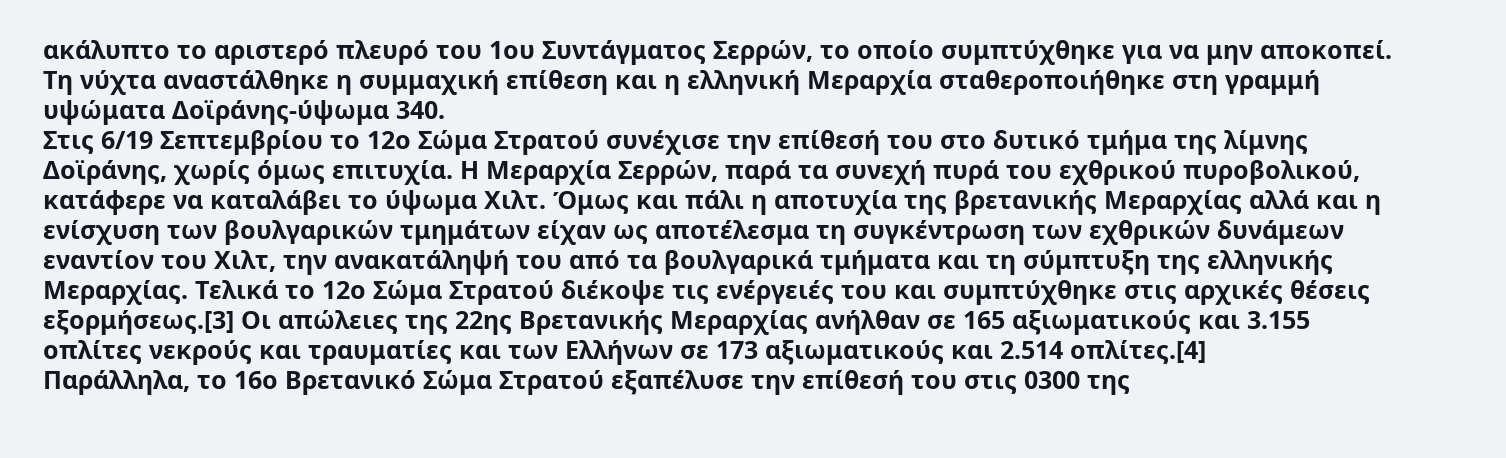ακάλυπτο το αριστερό πλευρό του 1ου Συντάγματος Σερρών, το οποίο συμπτύχθηκε για να μην αποκοπεί. Τη νύχτα αναστάλθηκε η συμμαχική επίθεση και η ελληνική Μεραρχία σταθεροποιήθηκε στη γραμμή υψώματα Δοϊράνης-ύψωμα 340.
Στις 6/19 Σεπτεμβρίου το 12ο Σώμα Στρατού συνέχισε την επίθεσή του στο δυτικό τμήμα της λίμνης Δοϊράνης, χωρίς όμως επιτυχία. Η Μεραρχία Σερρών, παρά τα συνεχή πυρά του εχθρικού πυροβολικού, κατάφερε να καταλάβει το ύψωμα Χιλτ. Όμως και πάλι η αποτυχία της βρετανικής Μεραρχίας αλλά και η ενίσχυση των βουλγαρικών τμημάτων είχαν ως αποτέλεσμα τη συγκέντρωση των εχθρικών δυνάμεων εναντίον του Χιλτ, την ανακατάληψή του από τα βουλγαρικά τμήματα και τη σύμπτυξη της ελληνικής Μεραρχίας. Τελικά το 12ο Σώμα Στρατού διέκοψε τις ενέργειές του και συμπτύχθηκε στις αρχικές θέσεις εξορμήσεως.[3] Οι απώλειες της 22ης Βρετανικής Μεραρχίας ανήλθαν σε 165 αξιωματικούς και 3.155 οπλίτες νεκρούς και τραυματίες και των Ελλήνων σε 173 αξιωματικούς και 2.514 οπλίτες.[4]
Παράλληλα, το 16ο Βρετανικό Σώμα Στρατού εξαπέλυσε την επίθεσή του στις 0300 της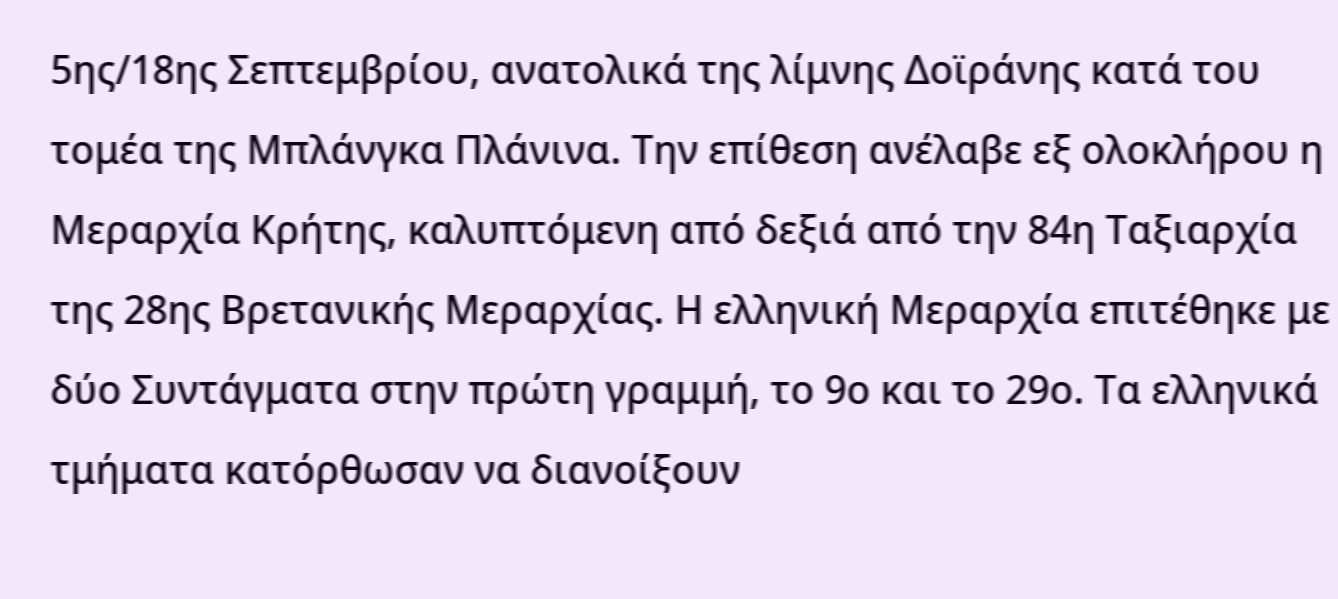5ης/18ης Σεπτεμβρίου, ανατολικά της λίμνης Δοϊράνης κατά του τομέα της Μπλάνγκα Πλάνινα. Την επίθεση ανέλαβε εξ ολοκλήρου η Μεραρχία Κρήτης, καλυπτόμενη από δεξιά από την 84η Ταξιαρχία της 28ης Βρετανικής Μεραρχίας. Η ελληνική Μεραρχία επιτέθηκε με δύο Συντάγματα στην πρώτη γραμμή, το 9ο και το 29ο. Τα ελληνικά τμήματα κατόρθωσαν να διανοίξουν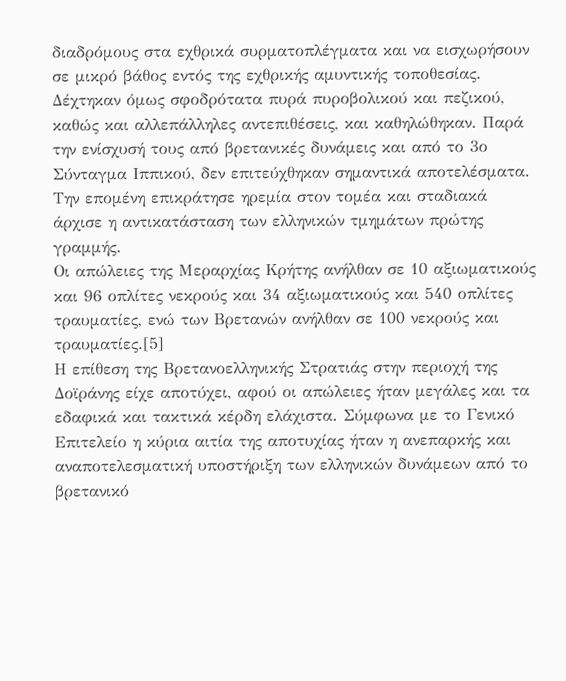διαδρόμους στα εχθρικά συρματοπλέγματα και να εισχωρήσουν σε μικρό βάθος εντός της εχθρικής αμυντικής τοποθεσίας. Δέχτηκαν όμως σφοδρότατα πυρά πυροβολικού και πεζικού, καθώς και αλλεπάλληλες αντεπιθέσεις, και καθηλώθηκαν. Παρά την ενίσχυσή τους από βρετανικές δυνάμεις και από το 3ο Σύνταγμα Ιππικού, δεν επιτεύχθηκαν σημαντικά αποτελέσματα. Την επομένη επικράτησε ηρεμία στον τομέα και σταδιακά άρχισε η αντικατάσταση των ελληνικών τμημάτων πρώτης γραμμής.
Οι απώλειες της Μεραρχίας Κρήτης ανήλθαν σε 10 αξιωματικούς και 96 οπλίτες νεκρούς και 34 αξιωματικούς και 540 οπλίτες τραυματίες, ενώ των Βρετανών ανήλθαν σε 100 νεκρούς και τραυματίες.[5]
Η επίθεση της Βρετανοελληνικής Στρατιάς στην περιοχή της Δοϊράνης είχε αποτύχει, αφού οι απώλειες ήταν μεγάλες και τα εδαφικά και τακτικά κέρδη ελάχιστα. Σύμφωνα με το Γενικό Επιτελείο η κύρια αιτία της αποτυχίας ήταν η ανεπαρκής και αναποτελεσματική υποστήριξη των ελληνικών δυνάμεων από το βρετανικό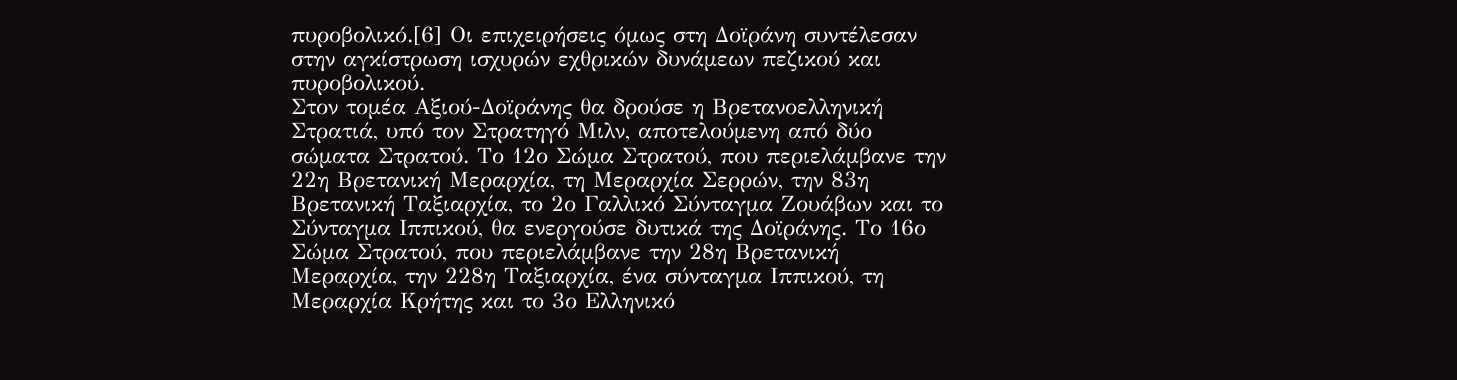πυροβολικό.[6] Οι επιχειρήσεις όμως στη Δοϊράνη συντέλεσαν στην αγκίστρωση ισχυρών εχθρικών δυνάμεων πεζικού και πυροβολικού.
Στον τομέα Αξιού-Δοϊράνης θα δρούσε η Βρετανοελληνική Στρατιά, υπό τον Στρατηγό Μιλν, αποτελούμενη από δύο σώματα Στρατού. Το 12ο Σώμα Στρατού, που περιελάμβανε την 22η Βρετανική Μεραρχία, τη Μεραρχία Σερρών, την 83η Βρετανική Ταξιαρχία, το 2ο Γαλλικό Σύνταγμα Ζουάβων και το Σύνταγμα Ιππικού, θα ενεργούσε δυτικά της Δοϊράνης. Το 16ο Σώμα Στρατού, που περιελάμβανε την 28η Βρετανική Μεραρχία, την 228η Ταξιαρχία, ένα σύνταγμα Ιππικού, τη Μεραρχία Κρήτης και το 3ο Ελληνικό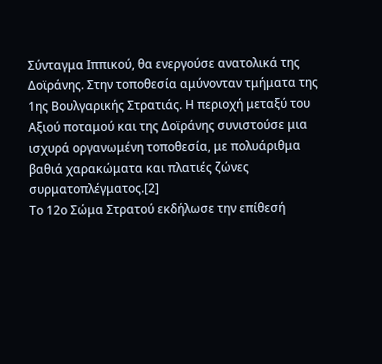Σύνταγμα Ιππικού, θα ενεργούσε ανατολικά της Δοϊράνης. Στην τοποθεσία αμύνονταν τμήματα της 1ης Βουλγαρικής Στρατιάς. Η περιοχή μεταξύ του Αξιού ποταμού και της Δοϊράνης συνιστούσε μια ισχυρά οργανωμένη τοποθεσία, με πολυάριθμα βαθιά χαρακώματα και πλατιές ζώνες συρματοπλέγματος.[2]
Το 12ο Σώμα Στρατού εκδήλωσε την επίθεσή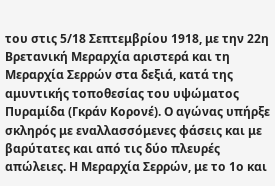του στις 5/18 Σεπτεμβρίου 1918, με την 22η Βρετανική Μεραρχία αριστερά και τη Μεραρχία Σερρών στα δεξιά, κατά της αμυντικής τοποθεσίας του υψώματος Πυραμίδα (Γκράν Κορονέ). Ο αγώνας υπήρξε σκληρός με εναλλασσόμενες φάσεις και με βαρύτατες και από τις δύο πλευρές απώλειες. Η Μεραρχία Σερρών, με το 1ο και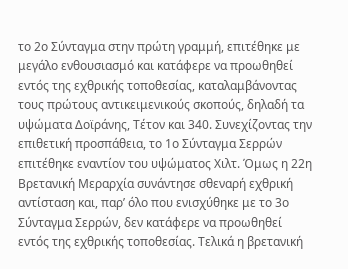το 2ο Σύνταγμα στην πρώτη γραμμή, επιτέθηκε με μεγάλο ενθουσιασμό και κατάφερε να προωθηθεί εντός της εχθρικής τοποθεσίας, καταλαμβάνοντας τους πρώτους αντικειμενικούς σκοπούς, δηλαδή τα υψώματα Δοϊράνης, Τέτον και 340. Συνεχίζοντας την επιθετική προσπάθεια, το 1ο Σύνταγμα Σερρών επιτέθηκε εναντίον του υψώματος Χιλτ. Όμως η 22η Βρετανική Μεραρχία συνάντησε σθεναρή εχθρική αντίσταση και, παρ’ όλο που ενισχύθηκε με το 3ο Σύνταγμα Σερρών, δεν κατάφερε να προωθηθεί εντός της εχθρικής τοποθεσίας. Τελικά η βρετανική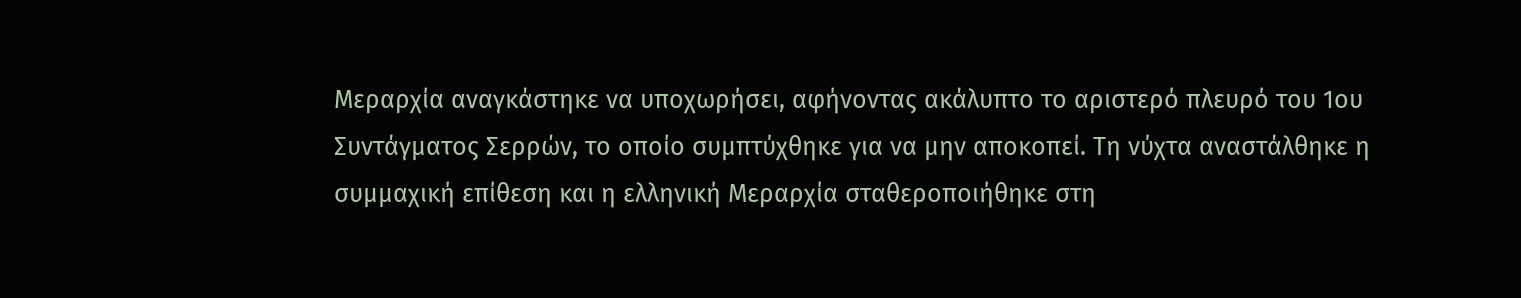Μεραρχία αναγκάστηκε να υποχωρήσει, αφήνοντας ακάλυπτο το αριστερό πλευρό του 1ου Συντάγματος Σερρών, το οποίο συμπτύχθηκε για να μην αποκοπεί. Τη νύχτα αναστάλθηκε η συμμαχική επίθεση και η ελληνική Μεραρχία σταθεροποιήθηκε στη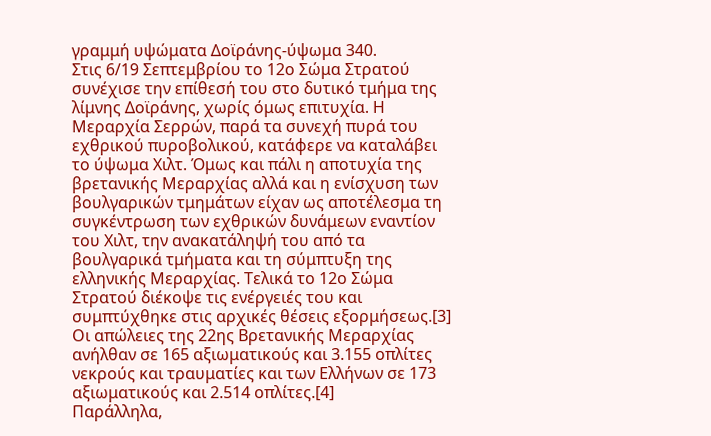γραμμή υψώματα Δοϊράνης-ύψωμα 340.
Στις 6/19 Σεπτεμβρίου το 12ο Σώμα Στρατού συνέχισε την επίθεσή του στο δυτικό τμήμα της λίμνης Δοϊράνης, χωρίς όμως επιτυχία. Η Μεραρχία Σερρών, παρά τα συνεχή πυρά του εχθρικού πυροβολικού, κατάφερε να καταλάβει το ύψωμα Χιλτ. Όμως και πάλι η αποτυχία της βρετανικής Μεραρχίας αλλά και η ενίσχυση των βουλγαρικών τμημάτων είχαν ως αποτέλεσμα τη συγκέντρωση των εχθρικών δυνάμεων εναντίον του Χιλτ, την ανακατάληψή του από τα βουλγαρικά τμήματα και τη σύμπτυξη της ελληνικής Μεραρχίας. Τελικά το 12ο Σώμα Στρατού διέκοψε τις ενέργειές του και συμπτύχθηκε στις αρχικές θέσεις εξορμήσεως.[3] Οι απώλειες της 22ης Βρετανικής Μεραρχίας ανήλθαν σε 165 αξιωματικούς και 3.155 οπλίτες νεκρούς και τραυματίες και των Ελλήνων σε 173 αξιωματικούς και 2.514 οπλίτες.[4]
Παράλληλα,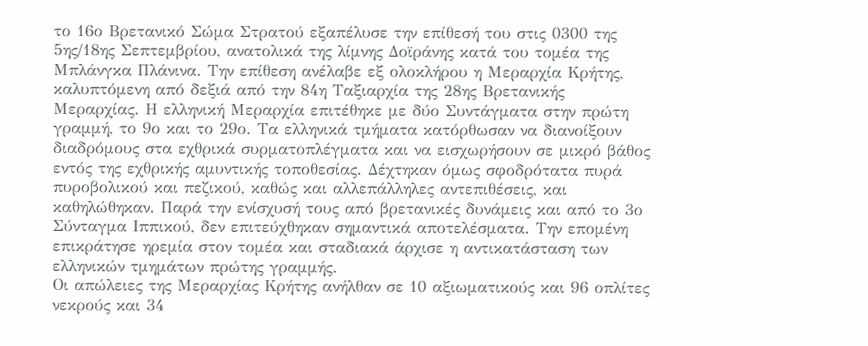το 16ο Βρετανικό Σώμα Στρατού εξαπέλυσε την επίθεσή του στις 0300 της 5ης/18ης Σεπτεμβρίου, ανατολικά της λίμνης Δοϊράνης κατά του τομέα της Μπλάνγκα Πλάνινα. Την επίθεση ανέλαβε εξ ολοκλήρου η Μεραρχία Κρήτης, καλυπτόμενη από δεξιά από την 84η Ταξιαρχία της 28ης Βρετανικής Μεραρχίας. Η ελληνική Μεραρχία επιτέθηκε με δύο Συντάγματα στην πρώτη γραμμή, το 9ο και το 29ο. Τα ελληνικά τμήματα κατόρθωσαν να διανοίξουν διαδρόμους στα εχθρικά συρματοπλέγματα και να εισχωρήσουν σε μικρό βάθος εντός της εχθρικής αμυντικής τοποθεσίας. Δέχτηκαν όμως σφοδρότατα πυρά πυροβολικού και πεζικού, καθώς και αλλεπάλληλες αντεπιθέσεις, και καθηλώθηκαν. Παρά την ενίσχυσή τους από βρετανικές δυνάμεις και από το 3ο Σύνταγμα Ιππικού, δεν επιτεύχθηκαν σημαντικά αποτελέσματα. Την επομένη επικράτησε ηρεμία στον τομέα και σταδιακά άρχισε η αντικατάσταση των ελληνικών τμημάτων πρώτης γραμμής.
Οι απώλειες της Μεραρχίας Κρήτης ανήλθαν σε 10 αξιωματικούς και 96 οπλίτες νεκρούς και 34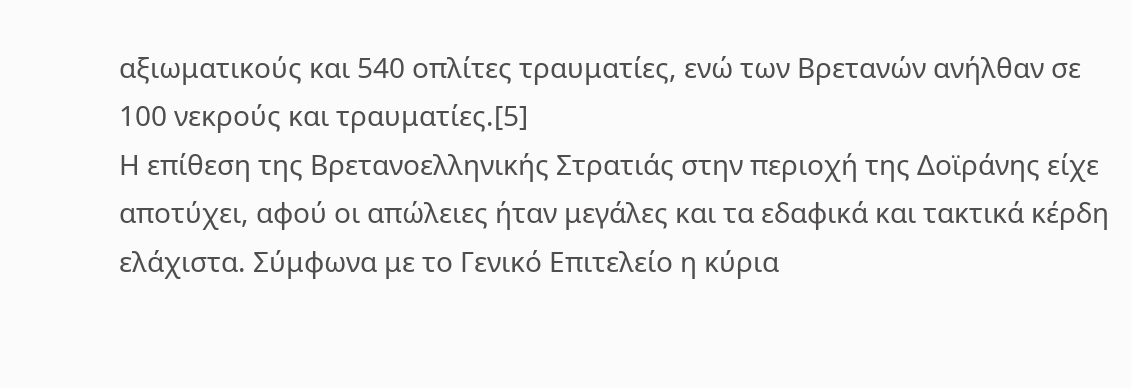αξιωματικούς και 540 οπλίτες τραυματίες, ενώ των Βρετανών ανήλθαν σε 100 νεκρούς και τραυματίες.[5]
Η επίθεση της Βρετανοελληνικής Στρατιάς στην περιοχή της Δοϊράνης είχε αποτύχει, αφού οι απώλειες ήταν μεγάλες και τα εδαφικά και τακτικά κέρδη ελάχιστα. Σύμφωνα με το Γενικό Επιτελείο η κύρια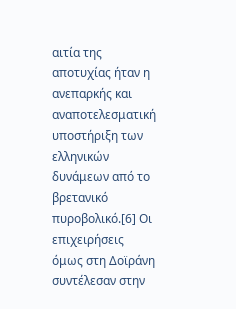αιτία της αποτυχίας ήταν η ανεπαρκής και αναποτελεσματική υποστήριξη των ελληνικών δυνάμεων από το βρετανικό πυροβολικό.[6] Οι επιχειρήσεις όμως στη Δοϊράνη συντέλεσαν στην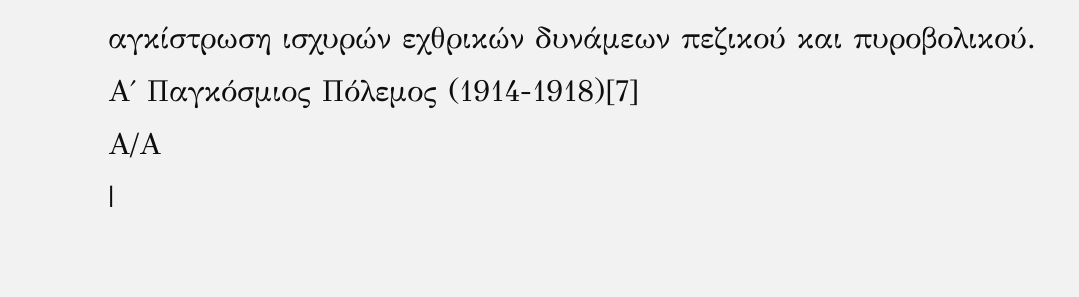αγκίστρωση ισχυρών εχθρικών δυνάμεων πεζικού και πυροβολικού.
Α΄ Παγκόσμιος Πόλεμος (1914-1918)[7]
Α/Α
|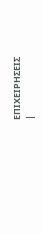ΕΠΙΧΕΙΡΗΣΕΙΣ
|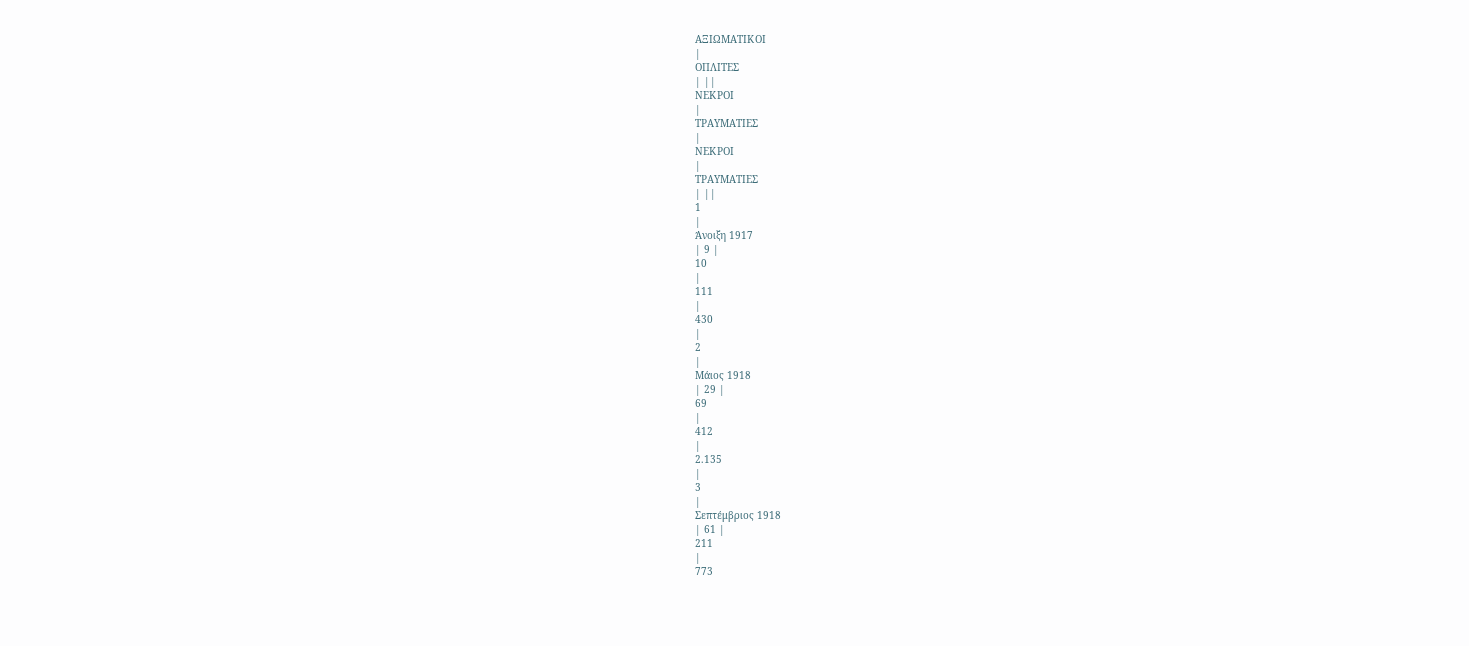ΑΞΙΩΜΑΤΙΚΟΙ
|
ΟΠΛΙΤΕΣ
| ||
ΝΕΚΡΟΙ
|
ΤΡΑΥΜΑΤΙΕΣ
|
ΝΕΚΡΟΙ
|
ΤΡΑΥΜΑΤΙΕΣ
| ||
1
|
Άνοιξη 1917
| 9 |
10
|
111
|
430
|
2
|
Μάιος 1918
| 29 |
69
|
412
|
2.135
|
3
|
Σεπτέμβριος 1918
| 61 |
211
|
773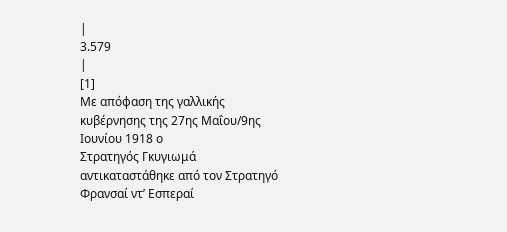|
3.579
|
[1]
Με απόφαση της γαλλικής κυβέρνησης της 27ης Μαΐου/9ης Ιουνίου 1918 ο
Στρατηγός Γκυγιωμά αντικαταστάθηκε από τον Στρατηγό Φρανσαί ντ’ Εσπεραί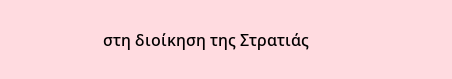στη διοίκηση της Στρατιάς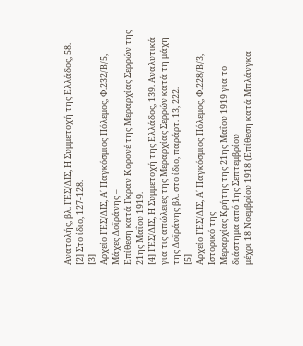Ανατολής, βλ. ΓΕΣ/ΔΙΣ, Η Συμμετοχή της Ελλάδος, 58.
[2] Στο ίδιο, 127-128.
[3]
Αρχείο ΓΕΣ/ΔΙΣ, Α΄ Παγκόσμιος Πόλεμος, Φ.232/Β/5, Μάχες Δοϊράνης –
Επίθεση κατά Γκραν Κορονέ της Μεραρχίας Σερρών της 21ης Μαΐου 1919.
[4] ΓΕΣ/ΔΙΣ, Η Συμμετοχή της Ελλάδος, 139. Αναλυτικά για τις απώλειες της Μεραρχίας Σερρών κατά τη μάχη της Δοϊράνης βλ. στο ίδιο, παράρτ. 13, 222.
[5]
Αρχείο ΓΕΣ/ΔΙΣ, Α΄ Παγκόσμιος Πόλεμος, Φ.228/Β/3, Ιστορικό της
Μεραρχίας Κρήτης της 21ης Μαΐου 1919 για το διάστημα από 1ης Σεπτεμβρίου
μέχρι 18 Νοεμβρίου 1918 (Επίθεση κατά Μπλάνγκα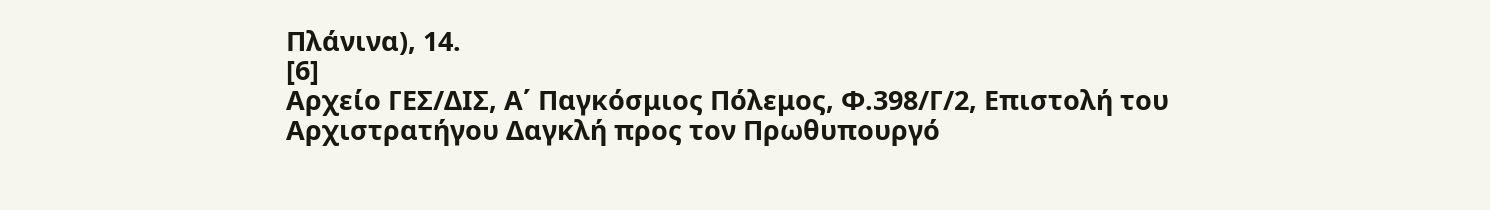Πλάνινα), 14.
[6]
Αρχείο ΓΕΣ/ΔΙΣ, Α΄ Παγκόσμιος Πόλεμος, Φ.398/Γ/2, Επιστολή του
Αρχιστρατήγου Δαγκλή προς τον Πρωθυπουργό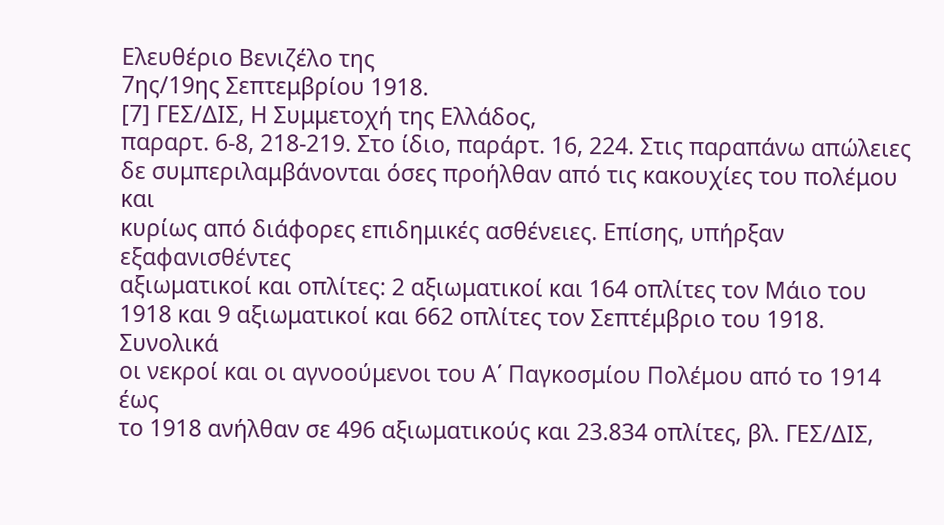Ελευθέριο Βενιζέλο της
7ης/19ης Σεπτεμβρίου 1918.
[7] ΓΕΣ/ΔΙΣ, Η Συμμετοχή της Ελλάδος,
παραρτ. 6-8, 218-219. Στο ίδιο, παράρτ. 16, 224. Στις παραπάνω απώλειες
δε συμπεριλαμβάνονται όσες προήλθαν από τις κακουχίες του πολέμου και
κυρίως από διάφορες επιδημικές ασθένειες. Επίσης, υπήρξαν εξαφανισθέντες
αξιωματικοί και οπλίτες: 2 αξιωματικοί και 164 οπλίτες τον Μάιο του
1918 και 9 αξιωματικοί και 662 οπλίτες τον Σεπτέμβριο του 1918. Συνολικά
οι νεκροί και οι αγνοούμενοι του Α΄ Παγκοσμίου Πολέμου από το 1914 έως
το 1918 ανήλθαν σε 496 αξιωματικούς και 23.834 οπλίτες, βλ. ΓΕΣ/ΔΙΣ,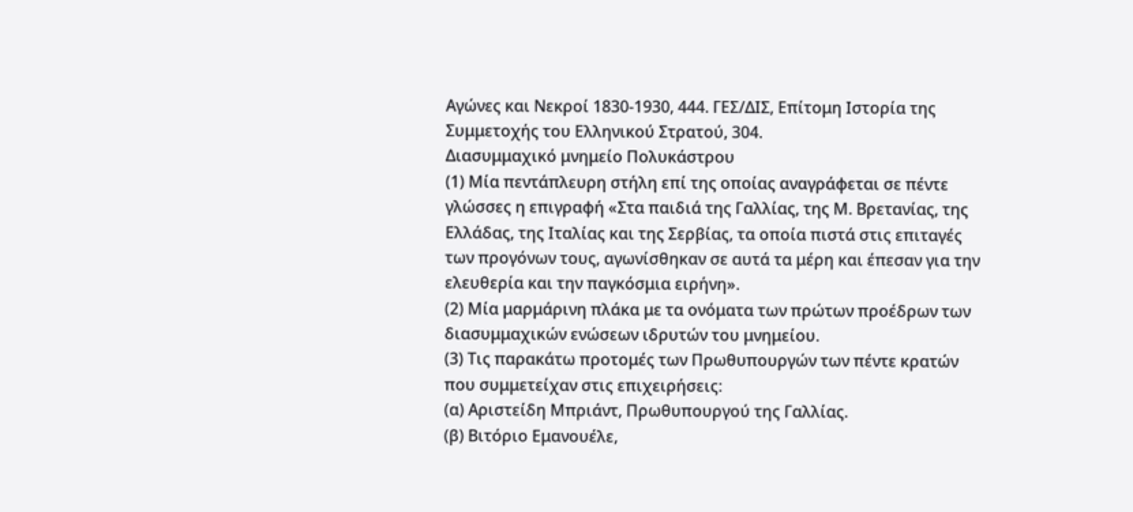Αγώνες και Νεκροί 1830-1930, 444. ΓΕΣ/ΔΙΣ, Επίτομη Ιστορία της Συμμετοχής του Ελληνικού Στρατού, 304.
Διασυμμαχικό μνημείο Πολυκάστρου
(1) Μία πεντάπλευρη στήλη επί της οποίας αναγράφεται σε πέντε γλώσσες η επιγραφή «Στα παιδιά της Γαλλίας, της Μ. Βρετανίας, της Ελλάδας, της Ιταλίας και της Σερβίας, τα οποία πιστά στις επιταγές των προγόνων τους, αγωνίσθηκαν σε αυτά τα μέρη και έπεσαν για την ελευθερία και την παγκόσμια ειρήνη».
(2) Μία μαρμάρινη πλάκα με τα ονόματα των πρώτων προέδρων των διασυμμαχικών ενώσεων ιδρυτών του μνημείου.
(3) Τις παρακάτω προτομές των Πρωθυπουργών των πέντε κρατών που συμμετείχαν στις επιχειρήσεις:
(α) Αριστείδη Μπριάντ, Πρωθυπουργού της Γαλλίας.
(β) Βιτόριο Εμανουέλε,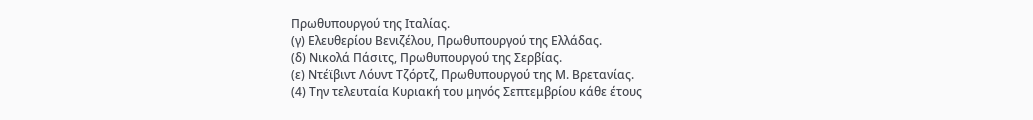Πρωθυπουργού της Ιταλίας.
(γ) Ελευθερίου Βενιζέλου, Πρωθυπουργού της Ελλάδας.
(δ) Νικολά Πάσιτς, Πρωθυπουργού της Σερβίας.
(ε) Ντέϊβιντ Λόυντ Τζόρτζ, Πρωθυπουργού της Μ. Βρετανίας.
(4) Την τελευταία Κυριακή του μηνός Σεπτεμβρίου κάθε έτους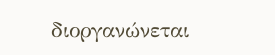διοργανώνεται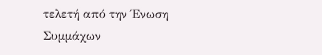τελετή από την Ένωση Συμμάχων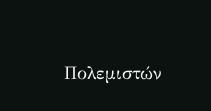Πολεμιστών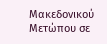Μακεδονικού Μετώπου σε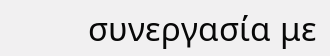συνεργασία με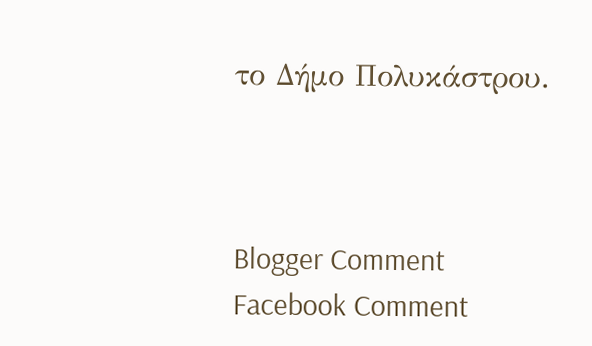το Δήμο Πολυκάστρου.



Blogger Comment
Facebook Comment